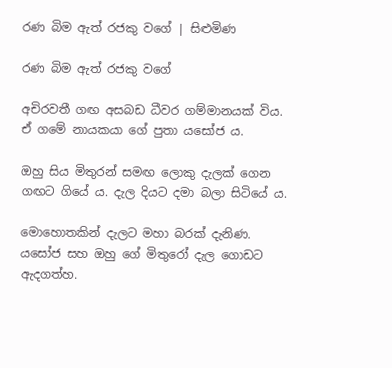රණ බිම ඇත් රජකු වගේ | සිළුමිණ

රණ බිම ඇත් රජකු වගේ

අචිරවතී ගඟ අසබඩ ධීවර ගම්මානයක් විය. ඒ ගමේ නායකයා ගේ පුතා යසෝජ ය.

ඔහු සිය මිතුරන් සමඟ ලොකු දැලක් ගෙන ගඟට ගියේ ය. දැල දියට දමා බලා සිටියේ ය.

මොහොතකින් දැලට මහා බරක් දැනිණ. යසෝජ සහ ඔහු ගේ මිතුරෝ දැල ගොඩට ඇදගත්හ.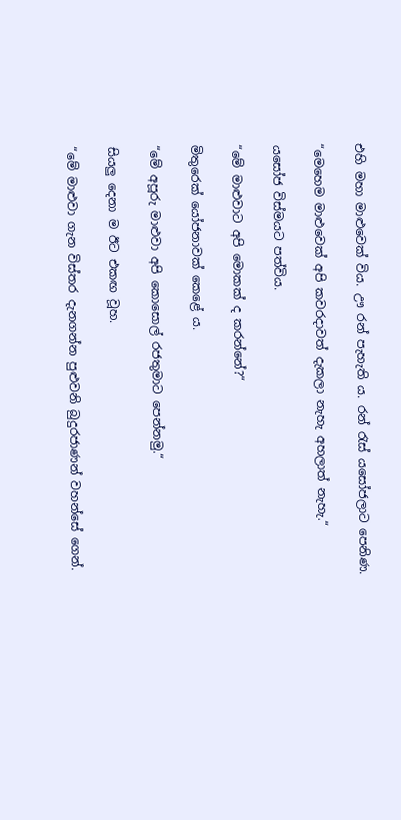එහි මහා මාළුවෙක් විය. ඌ රන් පැහැති ය. රන් රැස් යසෝජලාට පෙනිණ.

“මෙහෙම මාළුවෙක් අපි කවරදාවත් දැකලා නැහැ අහලාත් නැහැ.“

යසෝජ විස්මයට පත්විය.

“මේ මාළුවාට අපි මොකක් ද කරන්නේ?“

මිතුරෙක් යෝජනාවක් කෙළේ ය.

“මේ අපූරු මාළුවා අපි කොසොල් රජතුමාට පෙන්නමු.“

සියලු දෙනා ම ඊට එකඟ වූහ.

“මේ මාළුවා ගැන විස්තර දැනගන්න පුළුවනි බුදුරජාණන් වහන්සේ ගෙන්.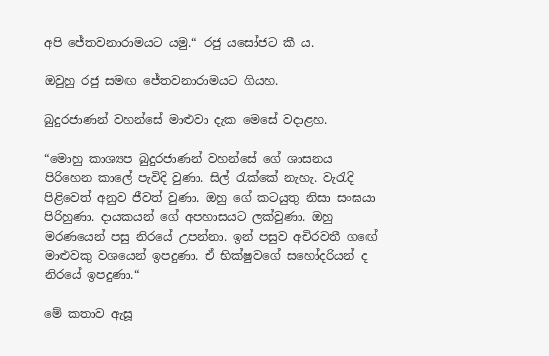අපි ජේතවනාරාමයට යමු.“ රජු යසෝජට කී ය.

ඔවුහු රජු සමඟ ජේතවනාරාමයට ගියහ.

බුදුරජාණන් වහන්සේ මාළුවා දැක මෙසේ වදාළහ.

“මොහු කාශ්‍යප බුදුරජාණන් වහන්සේ ගේ ශාසනය පිරිහෙන කාලේ පැවිදි වුණා. සිල් රැක්කේ නැහැ. වැරැදි පිළිවෙත් අනුව ජීවත් වුණා. ඔහු ගේ කටයුතු නිසා සංඝයා පිරිහුණා. දායකයන් ගේ අපහාසයට ලක්වුණා. ඔහු මරණයෙන් පසු නිරයේ උපන්නා. ඉන් පසුව අචිරවතී ගඟේ මාළුවකු වශයෙන් ඉපදුණා. ඒ භික්ෂුවගේ සහෝදරියන් ද නිරයේ ඉපදුණා.“

මේ කතාව ඇසූ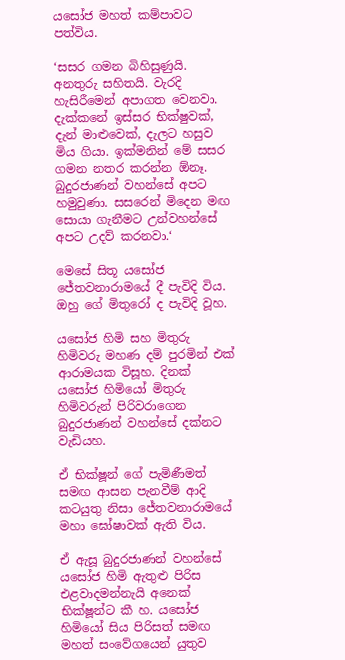යසෝජ මහත් කම්පාවට පත්විය.

‘සසර ගමන බිහිසුණුයි. අනතුරු සහිතයි. වැරදි හැසිරීමෙන් අපාගත වෙනවා. දැක්කනේ ඉස්සර භික්ෂුවක්, දැන් මාළුවෙක්, දැලට හසුව මිය ගියා. ඉක්මනින් මේ සසර ගමන නතර කරන්න ඕනෑ. බුදුරජාණන් වහන්සේ අපට හමුවුණා. සසරෙන් මිදෙන මඟ සොයා ගැනීමට උන්වහන්සේ අපට උදව් කරනවා.‘

මෙසේ සිතූ යසෝජ ජේතවනාරාමයේ දී පැවිදි විය. ඔහු ගේ මිතුරෝ ද පැවිදි වූහ.

යසෝජ හිමි සහ මිතුරු හිමිවරු මහණ දම් පුරමින් එක් ආරාමයක විසූහ. දිනක් යසෝජ හිමියෝ මිතුරු හිමිවරුන් පිරිවරාගෙන බුදුරජාණන් වහන්සේ දක්නට වැඩියහ.

ඒ භික්ෂූන් ගේ පැමිණීමත් සමඟ ආසන පැනවීම් ආදි කටයුතු නිසා ජේතවනාරාමයේ මහා ඝෝෂාවක් ඇති විය.

ඒ ඇසූ බුදුරජාණන් වහන්සේ යසෝජ හිමි ඇතුළු පිරිස එළවාදමන්නැයි අනෙක් භික්ෂූන්ට කී හ. යසෝජ හිමියෝ සිය පිරිසත් සමඟ මහත් සංවේගයෙන් යුතුව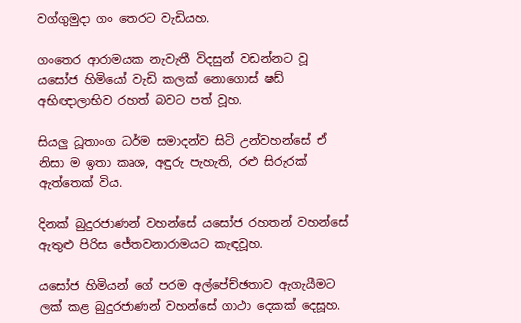වග්ගුමුදා ගං තෙරට වැඩියහ.

ගංතෙර ආරාමයක නැවැතී විදසුන් වඩන්නට වූ යසෝජ හිමියෝ වැඩි කලක් නොගොස් ෂඩ් අභිඥාලාභිව රහත් බවට පත් වූහ.

සියලු ධූතාංග ධර්ම සමාදන්ව සිටි උන්වහන්සේ ඒ නිසා ම ඉතා කෘශ, අඳුරු පැහැති, රළු සිරුරක් ඇත්තෙක් විය.

දිනක් බුදුරජාණන් වහන්සේ යසෝජ රහතන් වහන්සේ ඇතුළු පිරිස ජේතවනාරාමයට කැඳවූහ.

යසෝජ හිමියන් ගේ පරම අල්පේච්ඡතාව ඇගැයීමට ලක් කළ බුදුරජාණන් වහන්සේ ගාථා දෙකක් දෙසූහ.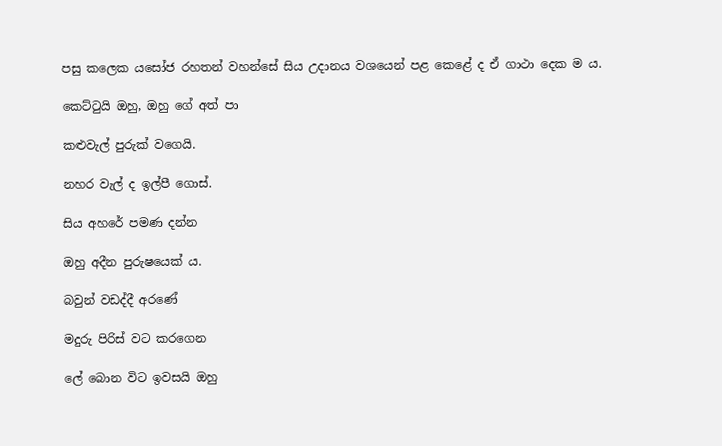පසු කලෙක යසෝජ රහතන් වහන්සේ සිය උදානය වශයෙන් පළ කෙළේ ද ඒ ගාථා දෙක ම ය.

කෙට්ටුයි ඔහු, ඔහු ගේ අත් පා

කළුවැල් පුරුක් වගෙයි.

නහර වැල් ද ඉල්පී ගොස්.

සිය අහරේ පමණ දන්න

ඔහු අදීන පුරුෂයෙක් ය.

බවුන් වඩද්දී අරණේ

මදුරු පිරිස් වට කරගෙන

ලේ බොන විට ඉවසයි ඔහු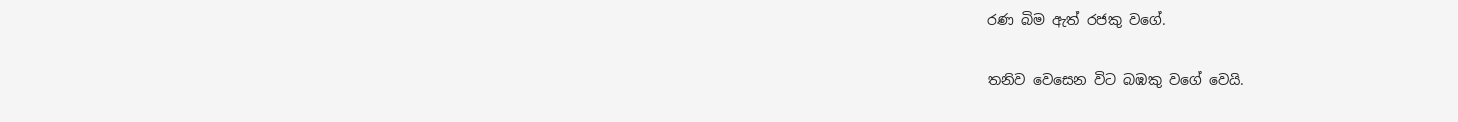රණ බිම ඇත් රජකු වගේ.

තනිව වෙසෙන විට බඹකු වගේ වෙයි.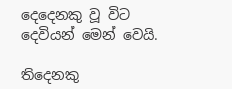දෙදෙනකු වූ විට දෙවියන් මෙන් වෙයි.

තිදෙනකු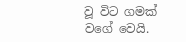වූ විට ගමක් වගේ වෙයි.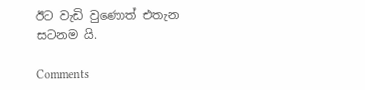ඊට වැඩි වුණොත් එතැන සටනම යි.

Comments